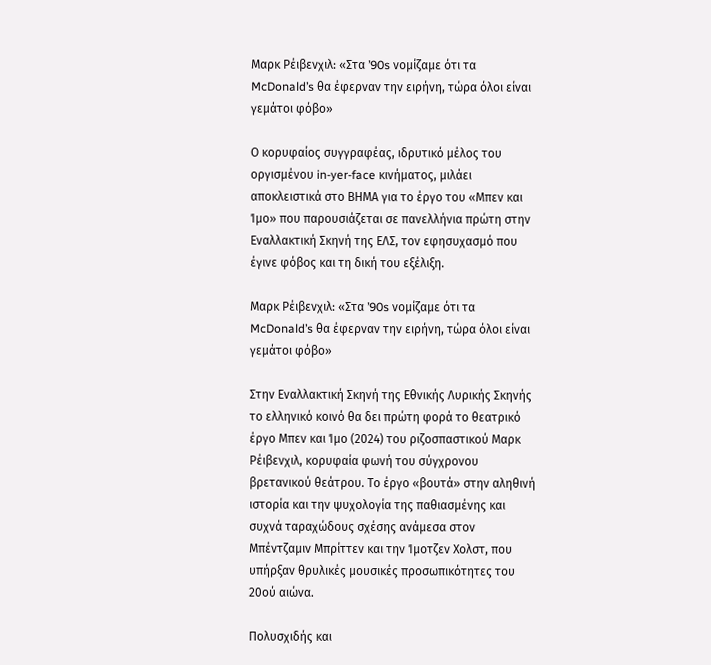Μαρκ Ρέιβενχιλ: «Στα ’90s νομίζαμε ότι τα McDonald’s θα έφερναν την ειρήνη, τώρα όλοι είναι γεμάτοι φόβο»

Ο κορυφαίος συγγραφέας, ιδρυτικό μέλος του οργισμένου in-yer-face κινήματος, μιλάει αποκλειστικά στο ΒΗΜΑ για το έργο του «Μπεν και Ίμο» που παρουσιάζεται σε πανελλήνια πρώτη στην Εναλλακτική Σκηνή της ΕΛΣ, τον εφησυχασμό που έγινε φόβος και τη δική του εξέλιξη.

Μαρκ Ρέιβενχιλ: «Στα ’90s νομίζαμε ότι τα McDonald’s θα έφερναν την ειρήνη, τώρα όλοι είναι γεμάτοι φόβο»

Στην Εναλλακτική Σκηνή της Εθνικής Λυρικής Σκηνής το ελληνικό κοινό θα δει πρώτη φορά το θεατρικό έργο Μπεν και Ίμο (2024) του ριζοσπαστικού Μαρκ Ρέιβενχιλ, κορυφαία φωνή του σύγχρονου βρετανικού θεάτρου. Το έργο «βουτά» στην αληθινή ιστορία και την ψυχολογία της παθιασμένης και συχνά ταραχώδους σχέσης ανάμεσα στον Μπέντζαμιν Μπρίττεν και την Ίμοτζεν Χολστ, που υπήρξαν θρυλικές μουσικές προσωπικότητες του 20ού αιώνα.

Πολυσχιδής και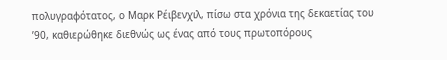πολυγραφότατος, ο Μαρκ Ρέιβενχιλ, πίσω στα χρόνια της δεκαετίας του ’90, καθιερώθηκε διεθνώς ως ένας από τους πρωτοπόρους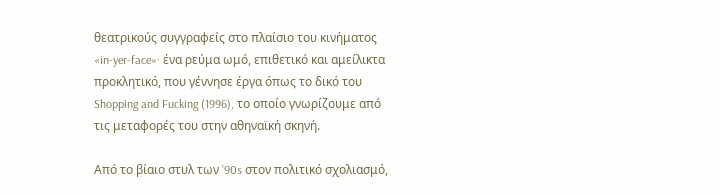θεατρικούς συγγραφείς στο πλαίσιο του κινήματος «in-yer-face»· ένα ρεύμα ωμό, επιθετικό και αμείλικτα προκλητικό, που γέννησε έργα όπως το δικό του Shopping and Fucking (1996), το οποίο γνωρίζουμε από τις μεταφορές του στην αθηναϊκή σκηνή.

Από το βίαιο στυλ των ’90s στον πολιτικό σχολιασμό,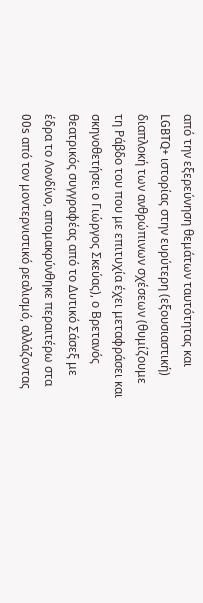από την εξερεύνηση θεμάτων ταυτότητας και LGBTQ+ ιστορίας στην ευρύτερη (εξουσιαστική) διαπλοκή των ανθρώπινων σχέσεων (θυμίζουμε τη Ράβδο του που με επιτυχία έχει μεταφράσει και σκηνοθετήσει ο Γιώργος Σκεύας), ο Βρετανός θεατρικός συγγραφέας από το Δυτικό Σάσεξ με έδρα το Λονδίνο, απομακρύνθηκε περαιτέρω στα 00s από τον μοντερνιστικό ρεαλισμό, αλλάζοντας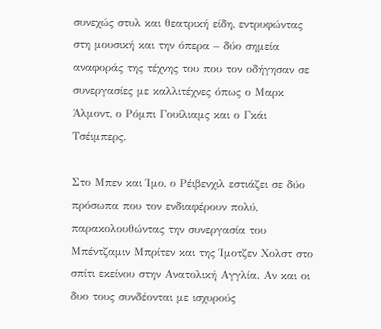συνεχώς στυλ και θεατρική είδη, εντρυφώντας στη μουσική και την όπερα – δύο σημεία αναφοράς της τέχνης του που τον οδήγησαν σε συνεργασίες με καλλιτέχνες όπως ο Μαρκ Άλμοντ, ο Ρόμπι Γουίλιαμς και ο Γκάι Τσέιμπερς.

Στο Μπεν και Ίμο, ο Ρέιβενχιλ εστιάζει σε δύο πρόσωπα που τον ενδιαφέρουν πολύ, παρακολουθώντας την συνεργασία του Μπέντζαμιν Μπρίτεν και της Ίμοτζεν Χολστ στο σπίτι εκείνου στην Ανατολική Αγγλία. Αν και οι δυο τους συνδέονται με ισχυρούς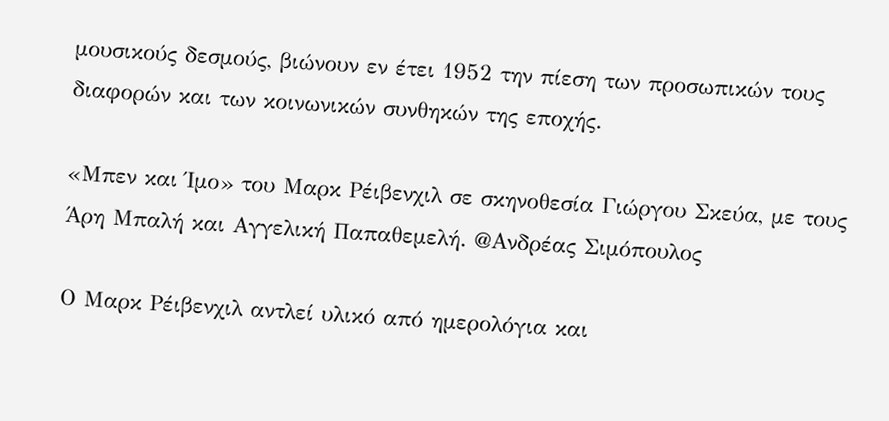μουσικούς δεσμούς, βιώνουν εν έτει 1952 την πίεση των προσωπικών τους διαφορών και των κοινωνικών συνθηκών της εποχής.

«Μπεν και Ίμο» του Μαρκ Ρέιβενχιλ σε σκηνοθεσία Γιώργου Σκεύα, με τους Άρη Μπαλή και Αγγελική Παπαθεμελή. @Ανδρέας Σιμόπουλος

Ο Μαρκ Ρέιβενχιλ αντλεί υλικό από ημερολόγια και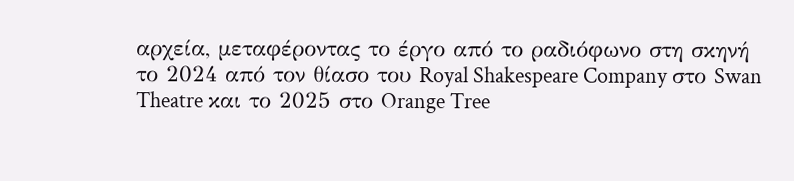αρχεία, μεταφέροντας το έργο από το ραδιόφωνο στη σκηνή το 2024 από τον θίασο του Royal Shakespeare Company στο Swan Theatre και το 2025 στο Orange Tree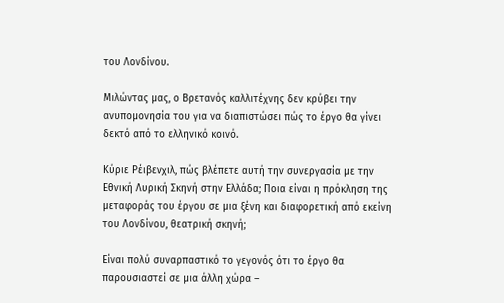του Λονδίνου.

Μιλώντας μας, ο Βρετανός καλλιτέχνης δεν κρύβει την ανυπομονησία του για να διαπιστώσει πώς το έργο θα γίνει δεκτό από το ελληνικό κοινό.

Κύριε Ρέιβενχιλ, πώς βλέπετε αυτή την συνεργασία με την Εθνική Λυρική Σκηνή στην Ελλάδα; Ποια είναι η πρόκληση της μεταφοράς του έργου σε μια ξένη και διαφορετική από εκείνη του Λονδίνου, θεατρική σκηνή;

Είναι πολύ συναρπαστικό το γεγονός ότι το έργο θα παρουσιαστεί σε μια άλλη χώρα –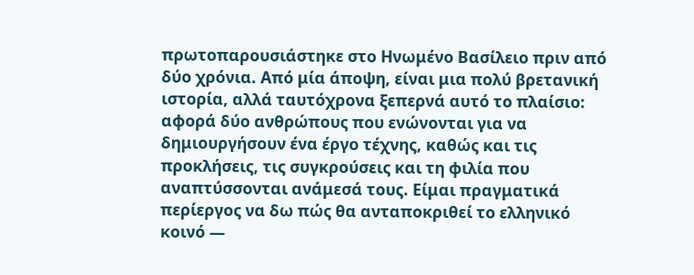πρωτοπαρουσιάστηκε στο Ηνωμένο Βασίλειο πριν από δύο χρόνια. Από μία άποψη, είναι μια πολύ βρετανική ιστορία, αλλά ταυτόχρονα ξεπερνά αυτό το πλαίσιο: αφορά δύο ανθρώπους που ενώνονται για να δημιουργήσουν ένα έργο τέχνης, καθώς και τις προκλήσεις, τις συγκρούσεις και τη φιλία που αναπτύσσονται ανάμεσά τους. Είμαι πραγματικά περίεργος να δω πώς θα ανταποκριθεί το ελληνικό κοινό —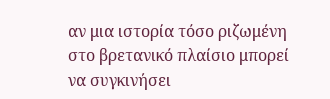αν μια ιστορία τόσο ριζωμένη στο βρετανικό πλαίσιο μπορεί να συγκινήσει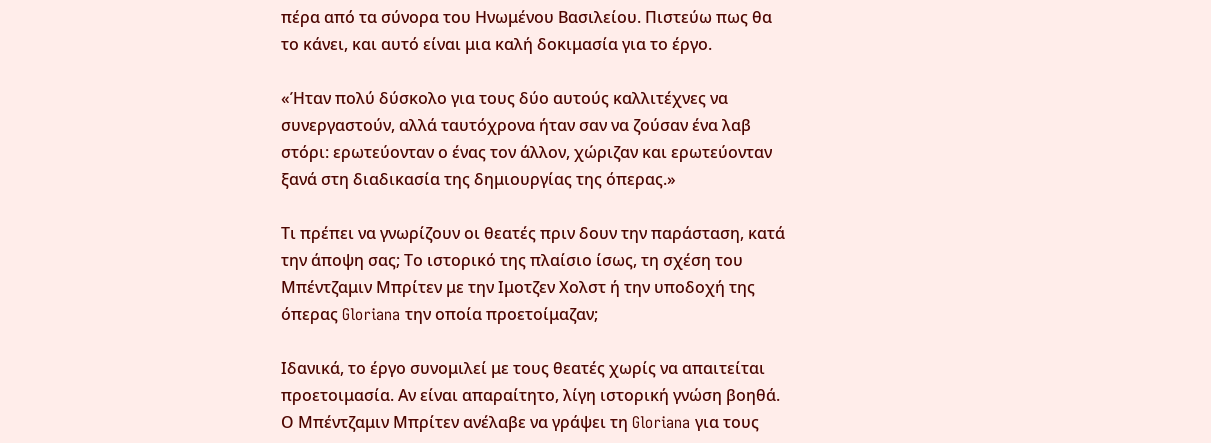πέρα από τα σύνορα του Ηνωμένου Βασιλείου. Πιστεύω πως θα το κάνει, και αυτό είναι μια καλή δοκιμασία για το έργο.

«Ήταν πολύ δύσκολο για τους δύο αυτούς καλλιτέχνες να συνεργαστούν, αλλά ταυτόχρονα ήταν σαν να ζούσαν ένα λαβ στόρι: ερωτεύονταν ο ένας τον άλλον, χώριζαν και ερωτεύονταν ξανά στη διαδικασία της δημιουργίας της όπερας.»

Τι πρέπει να γνωρίζουν οι θεατές πριν δουν την παράσταση, κατά την άποψη σας; Το ιστορικό της πλαίσιο ίσως, τη σχέση του Μπέντζαμιν Μπρίτεν με την Ιμοτζεν Χολστ ή την υποδοχή της όπερας Gloriana την οποία προετοίμαζαν;

Ιδανικά, το έργο συνομιλεί με τους θεατές χωρίς να απαιτείται προετοιμασία. Αν είναι απαραίτητο, λίγη ιστορική γνώση βοηθά. Ο Μπέντζαμιν Μπρίτεν ανέλαβε να γράψει τη Gloriana για τους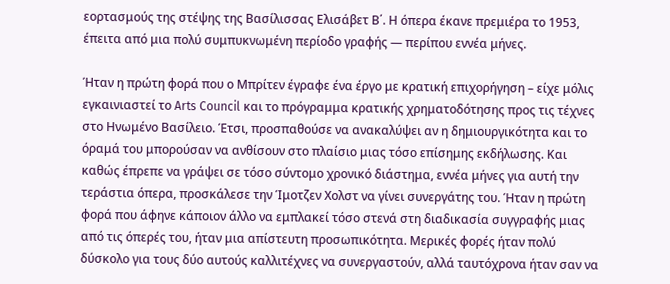εορτασμούς της στέψης της Βασίλισσας Ελισάβετ Β΄. Η όπερα έκανε πρεμιέρα το 1953, έπειτα από μια πολύ συμπυκνωμένη περίοδο γραφής — περίπου εννέα μήνες.

Ήταν η πρώτη φορά που ο Μπρίτεν έγραφε ένα έργο με κρατική επιχορήγηση – είχε μόλις εγκαινιαστεί το Arts Council και το πρόγραμμα κρατικής χρηματοδότησης προς τις τέχνες στο Ηνωμένο Βασίλειο. Έτσι, προσπαθούσε να ανακαλύψει αν η δημιουργικότητα και το όραμά του μπορούσαν να ανθίσουν στο πλαίσιο μιας τόσο επίσημης εκδήλωσης. Και καθώς έπρεπε να γράψει σε τόσο σύντομο χρονικό διάστημα, εννέα μήνες για αυτή την τεράστια όπερα, προσκάλεσε την Ίμοτζεν Χολστ να γίνει συνεργάτης του. Ήταν η πρώτη φορά που άφηνε κάποιον άλλο να εμπλακεί τόσο στενά στη διαδικασία συγγραφής μιας από τις όπερές του, ήταν μια απίστευτη προσωπικότητα. Μερικές φορές ήταν πολύ δύσκολο για τους δύο αυτούς καλλιτέχνες να συνεργαστούν, αλλά ταυτόχρονα ήταν σαν να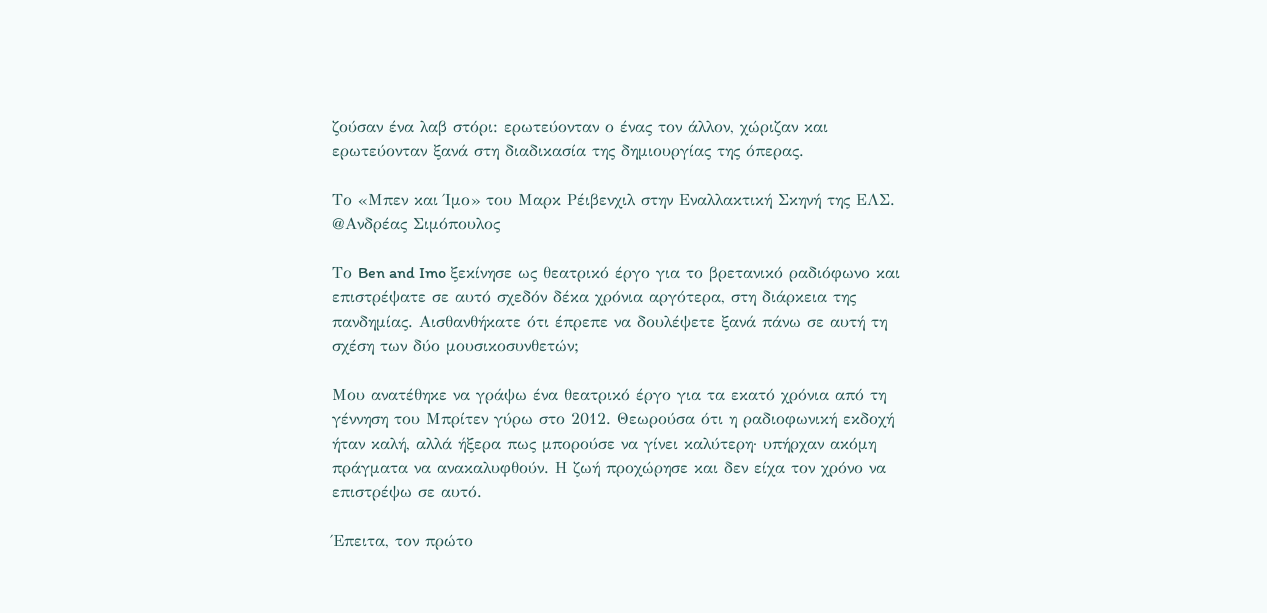ζούσαν ένα λαβ στόρι: ερωτεύονταν ο ένας τον άλλον, χώριζαν και ερωτεύονταν ξανά στη διαδικασία της δημιουργίας της όπερας.

Το «Μπεν και Ίμο» του Μαρκ Ρέιβενχιλ στην Εναλλακτική Σκηνή της ΕΛΣ. @Ανδρέας Σιμόπουλος

Το Ben and Imo ξεκίνησε ως θεατρικό έργο για το βρετανικό ραδιόφωνο και επιστρέψατε σε αυτό σχεδόν δέκα χρόνια αργότερα, στη διάρκεια της πανδημίας. Αισθανθήκατε ότι έπρεπε να δουλέψετε ξανά πάνω σε αυτή τη σχέση των δύο μουσικοσυνθετών;

Μου ανατέθηκε να γράψω ένα θεατρικό έργο για τα εκατό χρόνια από τη γέννηση του Μπρίτεν γύρω στο 2012. Θεωρούσα ότι η ραδιοφωνική εκδοχή ήταν καλή, αλλά ήξερα πως μπορούσε να γίνει καλύτερη· υπήρχαν ακόμη πράγματα να ανακαλυφθούν. Η ζωή προχώρησε και δεν είχα τον χρόνο να επιστρέψω σε αυτό.

Έπειτα, τον πρώτο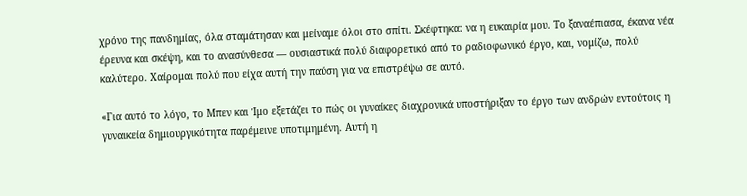χρόνο της πανδημίας, όλα σταμάτησαν και μείναμε όλοι στο σπίτι. Σκέφτηκα: να η ευκαιρία μου. Το ξαναέπιασα, έκανα νέα έρευνα και σκέψη, και το ανασύνθεσα — ουσιαστικά πολύ διαφορετικό από το ραδιοφωνικό έργο, και, νομίζω, πολύ καλύτερο. Χαίρομαι πολύ που είχα αυτή την παύση για να επιστρέψω σε αυτό.

«Για αυτό το λόγο, το Μπεν και Ίμο εξετάζει το πώς οι γυναίκες διαχρονικά υποστήριξαν το έργο των ανδρών εντούτοις η γυναικεία δημιουργικότητα παρέμεινε υποτιμημένη. Αυτή η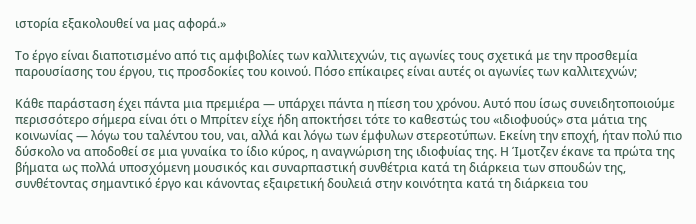ιστορία εξακολουθεί να μας αφορά.»

Το έργο είναι διαποτισμένο από τις αμφιβολίες των καλλιτεχνών, τις αγωνίες τους σχετικά με την προσθεμία παρουσίασης του έργου, τις προσδοκίες του κοινού. Πόσο επίκαιρες είναι αυτές οι αγωνίες των καλλιτεχνών;

Κάθε παράσταση έχει πάντα μια πρεμιέρα — υπάρχει πάντα η πίεση του χρόνου. Αυτό που ίσως συνειδητοποιούμε περισσότερο σήμερα είναι ότι ο Μπρίτεν είχε ήδη αποκτήσει τότε το καθεστώς του «ιδιοφυούς» στα μάτια της κοινωνίας — λόγω του ταλέντου του, ναι, αλλά και λόγω των έμφυλων στερεοτύπων. Εκείνη την εποχή, ήταν πολύ πιο δύσκολο να αποδοθεί σε μια γυναίκα το ίδιο κύρος, η αναγνώριση της ιδιοφυίας της. Η Ίμοτζεν έκανε τα πρώτα της βήματα ως πολλά υποσχόμενη μουσικός και συναρπαστική συνθέτρια κατά τη διάρκεια των σπουδών της, συνθέτοντας σημαντικό έργο και κάνοντας εξαιρετική δουλειά στην κοινότητα κατά τη διάρκεια του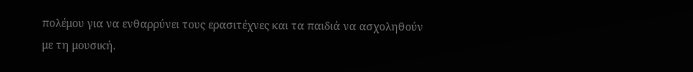πολέμου για να ενθαρρύνει τους ερασιτέχνες και τα παιδιά να ασχοληθούν με τη μουσική.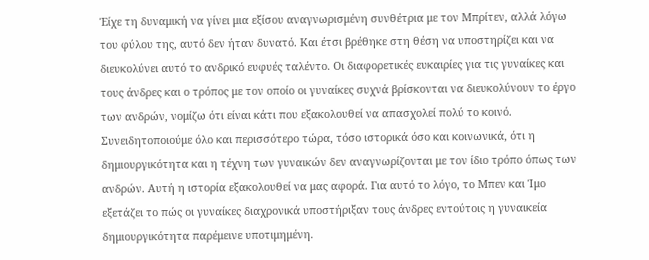Έίχε τη δυναμική να γίνει μια εξίσου αναγνωρισμένη συνθέτρια με τον Μπρίτεν, αλλά λόγω του φύλου της, αυτό δεν ήταν δυνατό. Και έτσι βρέθηκε στη θέση να υποστηρίζει και να διευκολύνει αυτό το ανδρικό ευφυές ταλέντο. Οι διαφορετικές ευκαιρίες για τις γυναίκες και τους άνδρες και ο τρόπος με τον οποίο οι γυναίκες συχνά βρίσκονται να διευκολύνουν το έργο των ανδρών, νομίζω ότι είναι κάτι που εξακολουθεί να απασχολεί πολύ το κοινό. Συνειδητοποιούμε όλο και περισσότερο τώρα, τόσο ιστορικά όσο και κοινωνικά, ότι η δημιουργικότητα και η τέχνη των γυναικών δεν αναγνωρίζονται με τον ίδιο τρόπο όπως των ανδρών. Αυτή η ιστορία εξακολουθεί να μας αφορά. Για αυτό το λόγο, το Μπεν και Ίμο εξετάζει το πώς οι γυναίκες διαχρονικά υποστήριξαν τους άνδρες εντούτοις η γυναικεία δημιουργικότητα παρέμεινε υποτιμημένη.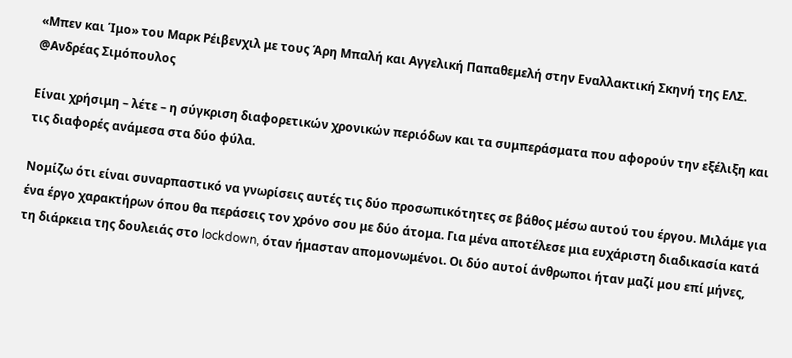«Μπεν και Ίμο» του Μαρκ Ρέιβενχιλ με τους Άρη Μπαλή και Αγγελική Παπαθεμελή στην Εναλλακτική Σκηνή της ΕΛΣ. @Ανδρέας Σιμόπουλος

Είναι χρήσιμη – λέτε – η σύγκριση διαφορετικών χρονικών περιόδων και τα συμπεράσματα που αφορούν την εξέλιξη και τις διαφορές ανάμεσα στα δύο φύλα.

Νομίζω ότι είναι συναρπαστικό να γνωρίσεις αυτές τις δύο προσωπικότητες σε βάθος μέσω αυτού του έργου. Μιλάμε για ένα έργο χαρακτήρων όπου θα περάσεις τον χρόνο σου με δύο άτομα. Για μένα αποτέλεσε μια ευχάριστη διαδικασία κατά τη διάρκεια της δουλειάς στο lockdown, όταν ήμασταν απομονωμένοι. Οι δύο αυτοί άνθρωποι ήταν μαζί μου επί μήνες,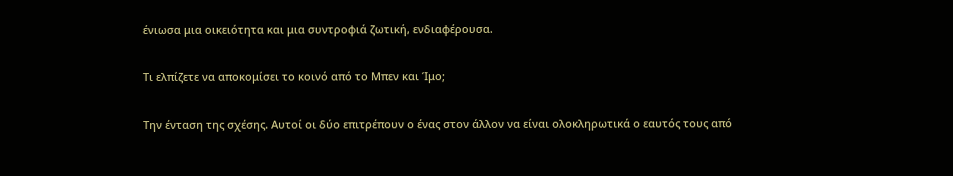ένιωσα μια οικειότητα και μια συντροφιά ζωτική, ενδιαφέρουσα.

Τι ελπίζετε να αποκομίσει το κοινό από το Μπεν και Ίμο;

Την ένταση της σχέσης. Αυτοί οι δύο επιτρέπουν ο ένας στον άλλον να είναι ολοκληρωτικά ο εαυτός τους από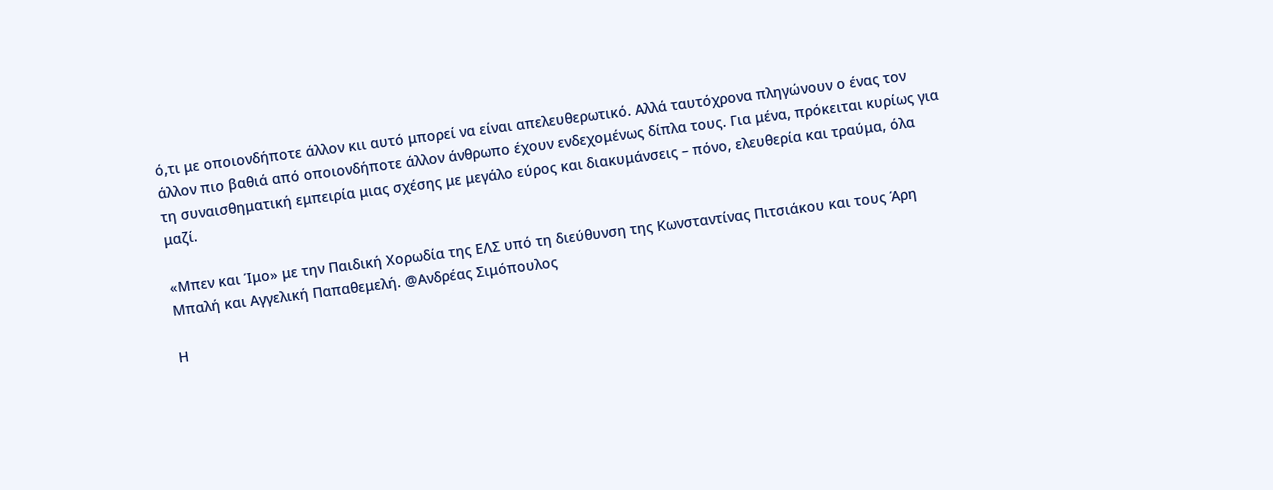ό,τι με οποιονδήποτε άλλον κιι αυτό μπορεί να είναι απελευθερωτικό. Αλλά ταυτόχρονα πληγώνουν ο ένας τον άλλον πιο βαθιά από οποιονδήποτε άλλον άνθρωπο έχουν ενδεχομένως δίπλα τους. Για μένα, πρόκειται κυρίως για τη συναισθηματική εμπειρία μιας σχέσης με μεγάλο εύρος και διακυμάνσεις – πόνο, ελευθερία και τραύμα, όλα μαζί.

«Μπεν και Ίμο» με την Παιδική Χορωδία της ΕΛΣ υπό τη διεύθυνση της Κωνσταντίνας Πιτσιάκου και τους Άρη Μπαλή και Αγγελική Παπαθεμελή. @Ανδρέας Σιμόπουλος

Η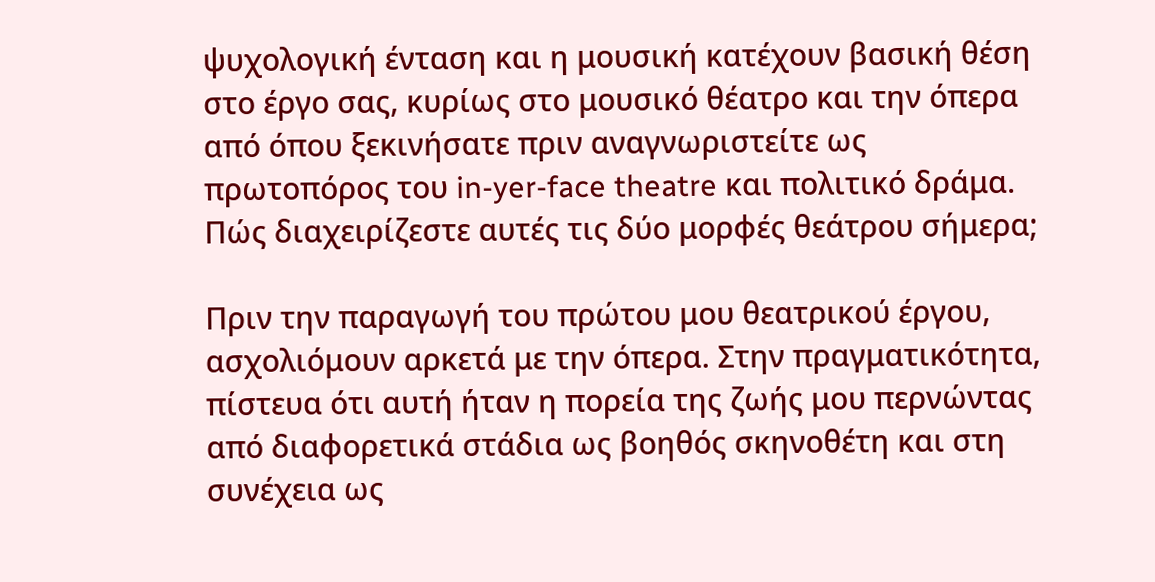ψυχολογική ένταση και η μουσική κατέχουν βασική θέση στο έργο σας, κυρίως στο μουσικό θέατρο και την όπερα από όπου ξεκινήσατε πριν αναγνωριστείτε ως πρωτοπόρος του in-yer-face theatre και πολιτικό δράμα. Πώς διαχειρίζεστε αυτές τις δύο μορφές θεάτρου σήμερα;

Πριν την παραγωγή του πρώτου μου θεατρικού έργου, ασχολιόμουν αρκετά με την όπερα. Στην πραγματικότητα, πίστευα ότι αυτή ήταν η πορεία της ζωής μου περνώντας από διαφορετικά στάδια ως βοηθός σκηνοθέτη και στη συνέχεια ως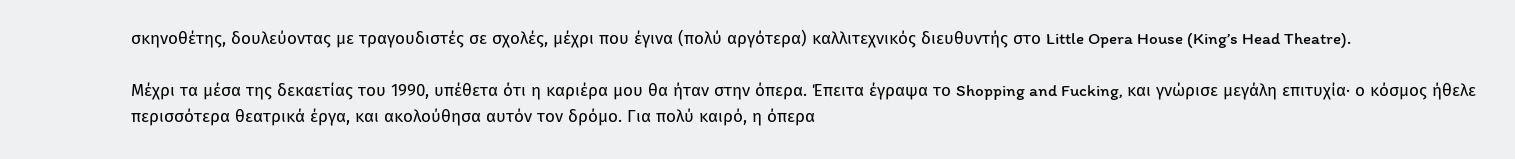σκηνοθέτης, δουλεύοντας με τραγουδιστές σε σχολές, μέχρι που έγινα (πολύ αργότερα) καλλιτεχνικός διευθυντής στο Little Opera House (King’s Head Theatre).

Μέχρι τα μέσα της δεκαετίας του 1990, υπέθετα ότι η καριέρα μου θα ήταν στην όπερα. Έπειτα έγραψα το Shopping and Fucking, και γνώρισε μεγάλη επιτυχία· ο κόσμος ήθελε περισσότερα θεατρικά έργα, και ακολούθησα αυτόν τον δρόμο. Για πολύ καιρό, η όπερα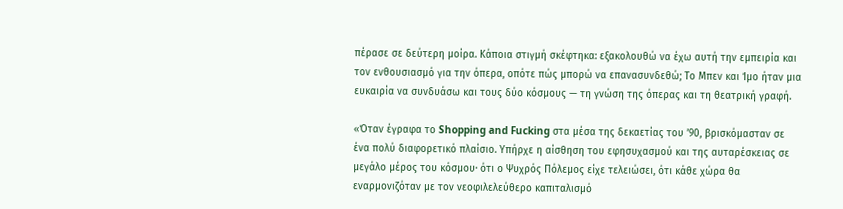πέρασε σε δεύτερη μοίρα. Κάποια στιγμή σκέφτηκα: εξακολουθώ να έχω αυτή την εμπειρία και τον ενθουσιασμό για την όπερα, οπότε πώς μπορώ να επανασυνδεθώ; Το Μπεν και Ίμο ήταν μια ευκαιρία να συνδυάσω και τους δύο κόσμους — τη γνώση της όπερας και τη θεατρική γραφή.

«Όταν έγραφα το Shopping and Fucking στα μέσα της δεκαετίας του ’90, βρισκόμασταν σε ένα πολύ διαφορετικό πλαίσιο. Υπήρχε η αίσθηση του εφησυχασμού και της αυταρέσκειας σε μεγάλο μέρος του κόσμου· ότι ο Ψυχρός Πόλεμος είχε τελειώσει, ότι κάθε χώρα θα εναρμονιζόταν με τον νεοφιλελεύθερο καπιταλισμό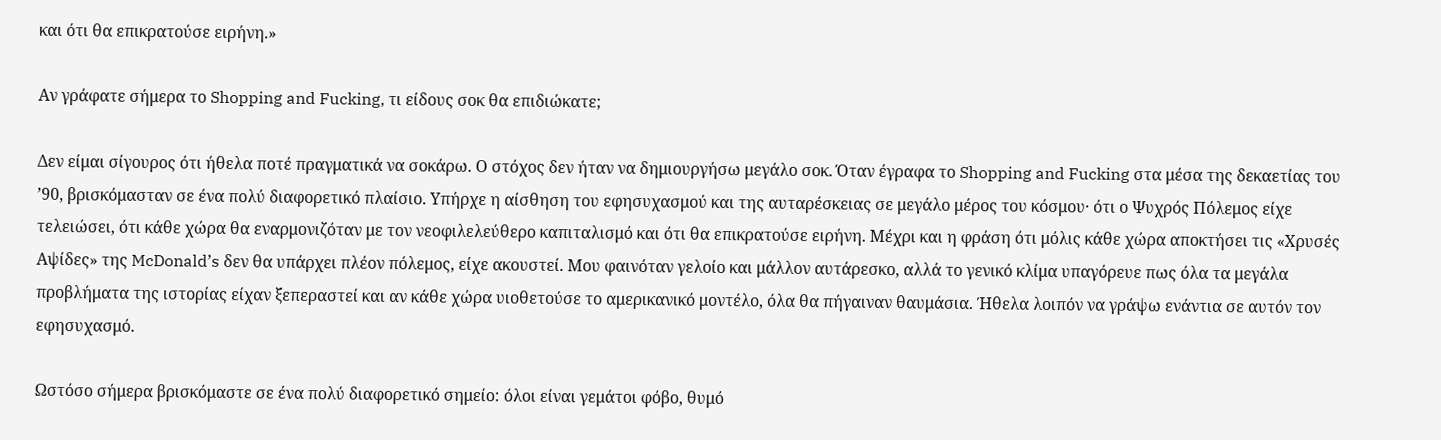και ότι θα επικρατούσε ειρήνη.»

Αν γράφατε σήμερα το Shopping and Fucking, τι είδους σοκ θα επιδιώκατε;

Δεν είμαι σίγουρος ότι ήθελα ποτέ πραγματικά να σοκάρω. Ο στόχος δεν ήταν να δημιουργήσω μεγάλο σοκ. Όταν έγραφα το Shopping and Fucking στα μέσα της δεκαετίας του ’90, βρισκόμασταν σε ένα πολύ διαφορετικό πλαίσιο. Υπήρχε η αίσθηση του εφησυχασμού και της αυταρέσκειας σε μεγάλο μέρος του κόσμου· ότι ο Ψυχρός Πόλεμος είχε τελειώσει, ότι κάθε χώρα θα εναρμονιζόταν με τον νεοφιλελεύθερο καπιταλισμό και ότι θα επικρατούσε ειρήνη. Μέχρι και η φράση ότι μόλις κάθε χώρα αποκτήσει τις «Χρυσές Αψίδες» της McDonald’s δεν θα υπάρχει πλέον πόλεμος, είχε ακουστεί. Μου φαινόταν γελοίο και μάλλον αυτάρεσκο, αλλά το γενικό κλίμα υπαγόρευε πως όλα τα μεγάλα προβλήματα της ιστορίας είχαν ξεπεραστεί και αν κάθε χώρα υιοθετούσε το αμερικανικό μοντέλο, όλα θα πήγαιναν θαυμάσια. Ήθελα λοιπόν να γράψω ενάντια σε αυτόν τον εφησυχασμό.

Ωστόσο σήμερα βρισκόμαστε σε ένα πολύ διαφορετικό σημείο: όλοι είναι γεμάτοι φόβο, θυμό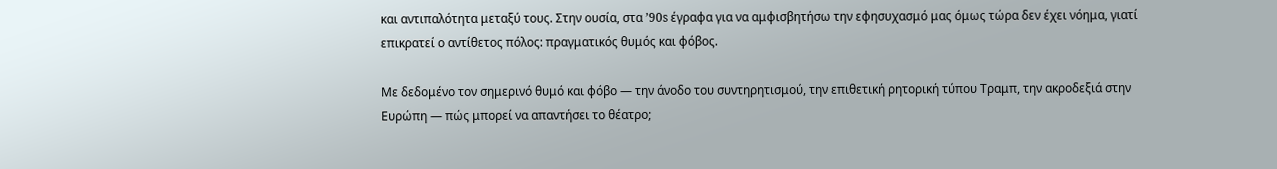και αντιπαλότητα μεταξύ τους. Στην ουσία, στα ’90s έγραφα για να αμφισβητήσω την εφησυχασμό μας όμως τώρα δεν έχει νόημα, γιατί επικρατεί ο αντίθετος πόλος: πραγματικός θυμός και φόβος.

Με δεδομένο τον σημερινό θυμό και φόβο — την άνοδο του συντηρητισμού, την επιθετική ρητορική τύπου Τραμπ, την ακροδεξιά στην Ευρώπη — πώς μπορεί να απαντήσει το θέατρο;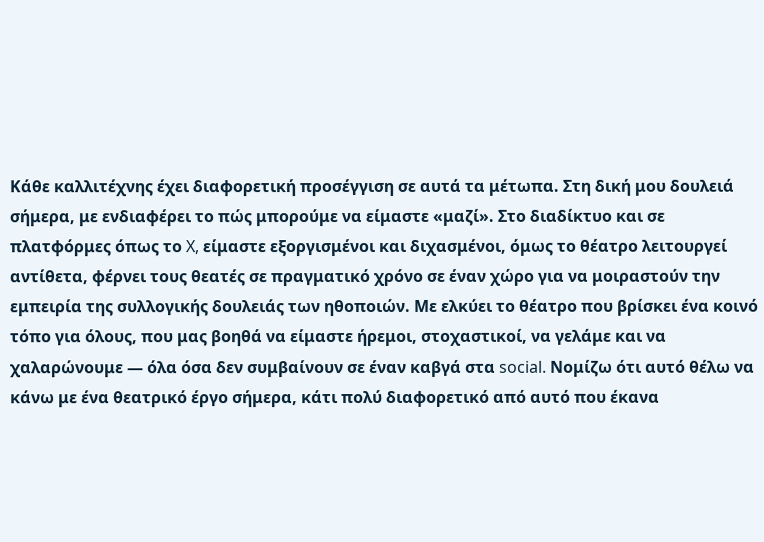Κάθε καλλιτέχνης έχει διαφορετική προσέγγιση σε αυτά τα μέτωπα. Στη δική μου δουλειά σήμερα, με ενδιαφέρει το πώς μπορούμε να είμαστε «μαζί». Στο διαδίκτυο και σε πλατφόρμες όπως το X, είμαστε εξοργισμένοι και διχασμένοι, όμως το θέατρο λειτουργεί αντίθετα, φέρνει τους θεατές σε πραγματικό χρόνο σε έναν χώρο για να μοιραστούν την εμπειρία της συλλογικής δουλειάς των ηθοποιών. Με ελκύει το θέατρο που βρίσκει ένα κοινό τόπο για όλους, που μας βοηθά να είμαστε ήρεμοι, στοχαστικοί, να γελάμε και να χαλαρώνουμε — όλα όσα δεν συμβαίνουν σε έναν καβγά στα social. Νομίζω ότι αυτό θέλω να κάνω με ένα θεατρικό έργο σήμερα, κάτι πολύ διαφορετικό από αυτό που έκανα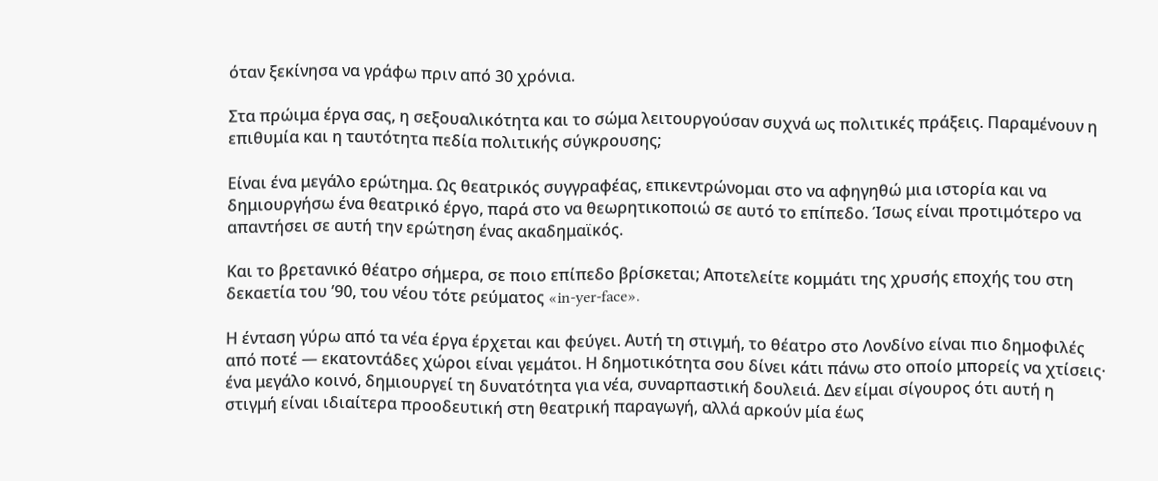όταν ξεκίνησα να γράφω πριν από 30 χρόνια.

Στα πρώιμα έργα σας, η σεξουαλικότητα και το σώμα λειτουργούσαν συχνά ως πολιτικές πράξεις. Παραμένουν η επιθυμία και η ταυτότητα πεδία πολιτικής σύγκρουσης;

Είναι ένα μεγάλο ερώτημα. Ως θεατρικός συγγραφέας, επικεντρώνομαι στο να αφηγηθώ μια ιστορία και να δημιουργήσω ένα θεατρικό έργο, παρά στο να θεωρητικοποιώ σε αυτό το επίπεδο. Ίσως είναι προτιμότερο να απαντήσει σε αυτή την ερώτηση ένας ακαδημαϊκός.

Και το βρετανικό θέατρο σήμερα, σε ποιο επίπεδο βρίσκεται; Αποτελείτε κομμάτι της χρυσής εποχής του στη δεκαετία του ’90, του νέου τότε ρεύματος «in-yer-face».

Η ένταση γύρω από τα νέα έργα έρχεται και φεύγει. Αυτή τη στιγμή, το θέατρο στο Λονδίνο είναι πιο δημοφιλές από ποτέ — εκατοντάδες χώροι είναι γεμάτοι. Η δημοτικότητα σου δίνει κάτι πάνω στο οποίο μπορείς να χτίσεις· ένα μεγάλο κοινό, δημιουργεί τη δυνατότητα για νέα, συναρπαστική δουλειά. Δεν είμαι σίγουρος ότι αυτή η στιγμή είναι ιδιαίτερα προοδευτική στη θεατρική παραγωγή, αλλά αρκούν μία έως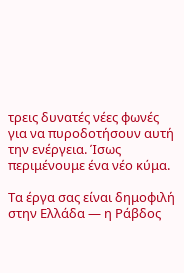τρεις δυνατές νέες φωνές για να πυροδοτήσουν αυτή την ενέργεια. Ίσως περιμένουμε ένα νέο κύμα.

Τα έργα σας είναι δημοφιλή στην Ελλάδα — η Ράβδος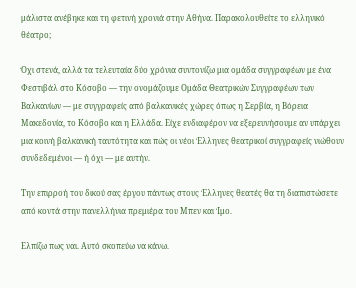μάλιστα ανέβηκε και τη φετινή χρονιά στην Αθήνα. Παρακολουθείτε το ελληνικό θέατρο;

Όχι στενά, αλλά τα τελευταία δύο χρόνια συντονίζω μια ομάδα συγγραφέων με ένα Φεστιβάλ στο Κόσοβο — την ονομάζουμε Ομάδα Θεατρικών Συγγραφέων των Βαλκανίων — με συγγραφείς από βαλκανικές χώρες όπως η Σερβία, η Βόρεια Μακεδονία, το Κόσοβο και η Ελλάδα. Είχε ενδιαφέρον να εξερευνήσουμε αν υπάρχει μια κοινή βαλκανική ταυτότητα και πώς οι νέοι Έλληνες θεατρικοί συγγραφείς νιώθουν συνδεδεμένοι — ή όχι — με αυτήν.

Την επιρροή του δικού σας έργου πάντως στους Έλληνες θεατές θα τη διαπιστώσετε από κοντά στην πανελλήνια πρεμιέρα του Μπεν και Ίμο.

Ελπίζω πως ναι. Αυτό σκοπεύω να κάνω.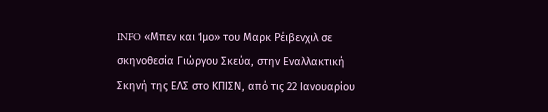INFO «Μπεν και Ίμο» του Μαρκ Ρέιβενχιλ σε σκηνοθεσία Γιώργου Σκεύα, στην Εναλλακτική Σκηνή της ΕΛΣ στο ΚΠΙΣΝ, από τις 22 Ιανουαρίου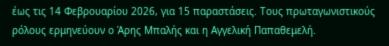έως τις 14 Φεβρουαρίου 2026, για 15 παραστάσεις. Τους πρωταγωνιστικούς ρόλους ερμηνεύουν ο Άρης Μπαλής και η Αγγελική Παπαθεμελή.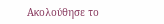Ακολούθησε το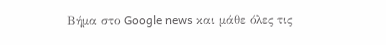Βήμα στο Google news και μάθε όλες τις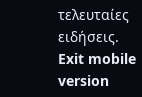τελευταίες ειδήσεις.
Exit mobile version